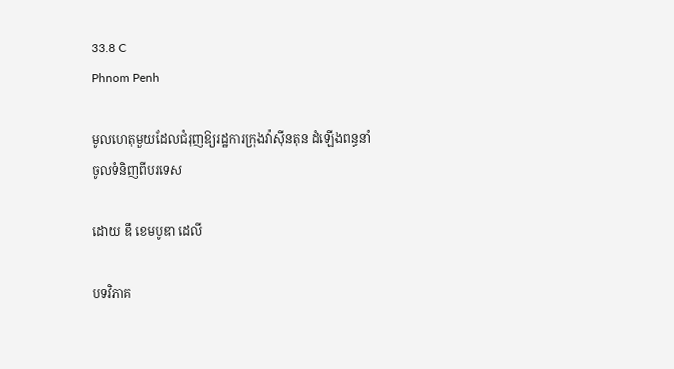33.8 C
Phnom Penh

មូលហេតុមួយដែលជំរុញឱ្យរដ្ឋការក្រុងវ៉ាស៊ីនតុន ដំឡើងពន្ធនាំចូលទំនិញពីបរទេស

ដោយ ឌឹ ខេមបូឌា ដេលី

បទវិភាគ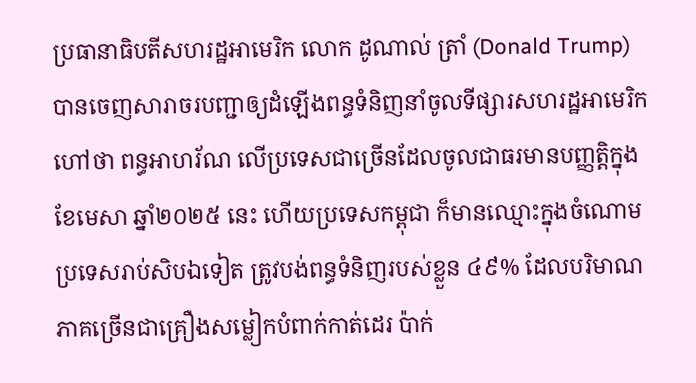ប្រធានាធិបតីសហរដ្ឋអាមេរិក លោក ដូណាល់ ត្រាំ (Donald Trump) បានចេញសារាចរបញ្ជាឲ្យដំឡើងពន្ធទំនិញនាំចូលទីផ្សារសហរដ្ឋអាមេរិក ហៅថា ពន្ធអាហរ័ណ លើប្រទេសជាច្រើនដែលចូលជាធរមានបញ្ញត្តិក្នុងខែមេសា ឆ្នាំ២០២៥ នេះ ហើយប្រទេសកម្ពុជា ក៏មានឈ្មោះក្នុងចំណោមប្រទេសរាប់សិបឯទៀត ត្រូវបង់ពន្ធទំនិញរបស់ខ្លួន ៤៩% ដែលបរិមាណភាគច្រើនជាគ្រឿងសម្លៀកបំពាក់កាត់ដេរ ប៉ាក់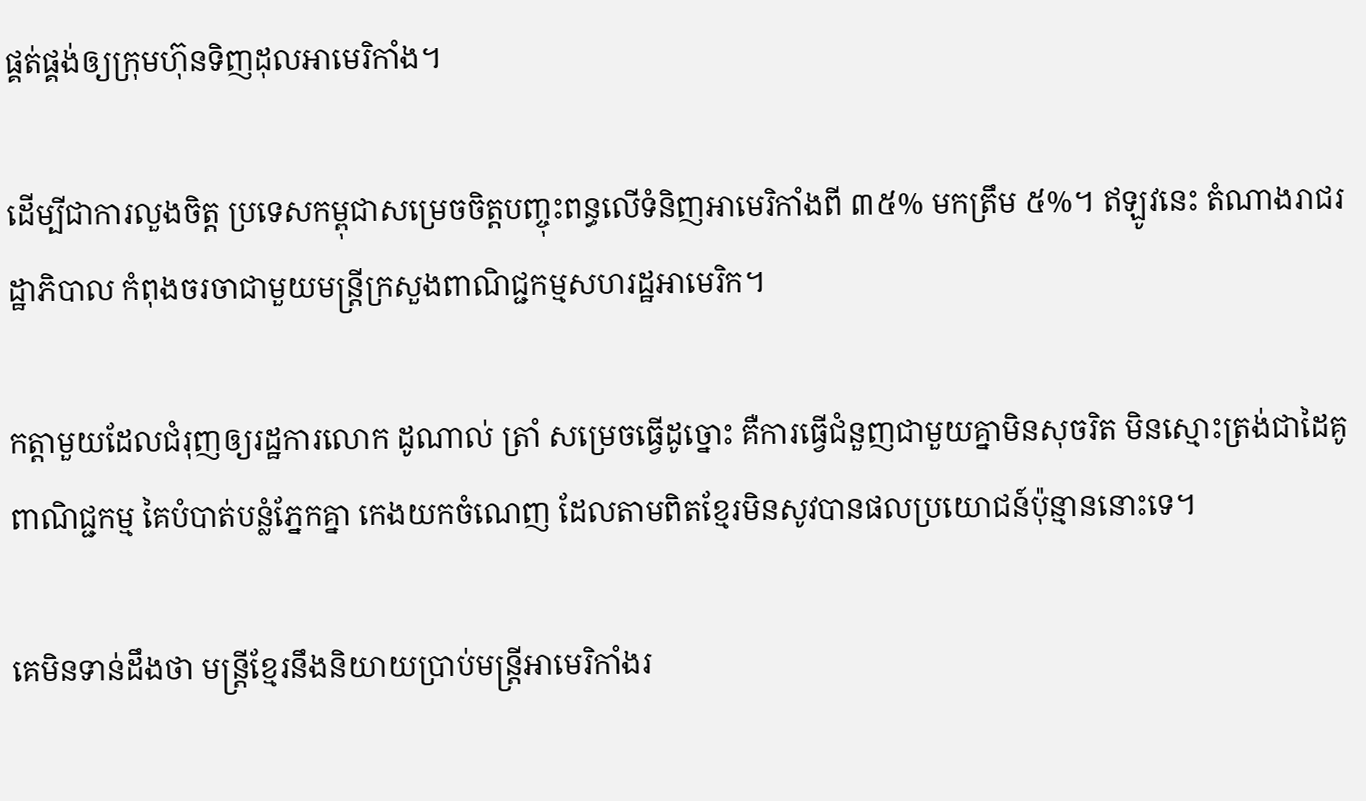ផ្គត់ផ្គង់ឲ្យក្រុមហ៊ុនទិញដុលអាមេរិកាំង។

ដើម្បីជាការលួងចិត្ត ប្រទេសកម្ពុជាសម្រេចចិត្តបញ្ចុះពន្ធលើទំនិញអាមេរិកាំងពី ៣៥% មកត្រឹម ៥%។ ឥឡូវនេះ តំណាងរាជរដ្ឋាភិបាល កំពុងចរចាជាមួយមន្ត្រីក្រសួងពាណិជ្ជកម្មសហរដ្ឋអាមេរិក។

កត្តាមួយដែលជំរុញឲ្យរដ្ឋការលោក ដូណាល់ ត្រាំ សម្រេចធ្វើដូច្នោះ គឺការធ្វើជំនួញជាមួយគ្នាមិនសុចរិត មិនស្មោះត្រង់ជាដៃគូពាណិជ្ជកម្ម គៃបំបាត់បន្លំភ្នែកគ្នា កេងយកចំណេញ ដែលតាមពិតខ្មែរមិនសូវបានផលប្រយោជន៍ប៉ុន្មាននោះទេ។

គេមិនទាន់ដឹងថា មន្ត្រីខ្មែរនឹងនិយាយប្រាប់មន្ត្រីអាមេរិកាំងរ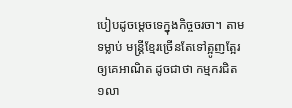បៀបដូចម្តេចទេក្នុងកិច្ចចរចា។ តាមទម្លាប់ មន្ត្រីខ្មែរច្រើនតែទៅត្អូញត្អែរឲ្យគេអាណិត ដូចជាថា កម្មករជិត ១លា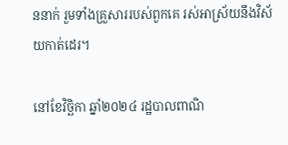ននាក់ រួមទាំងគ្រួសាររបស់ពួកគេ រស់អាស្រ័យនឹងវិស័យកាត់ដេរ។

នៅខែវិច្ឆិកា ឆ្នាំ២០២៤ រដ្ឋបាលពាណិ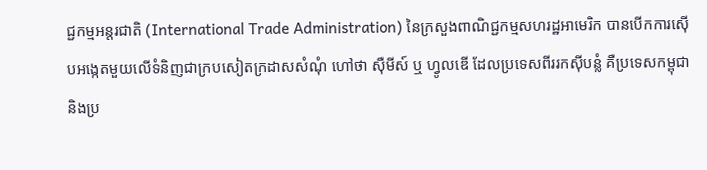ជ្ជកម្មអន្តរជាតិ (International Trade Administration) នៃក្រសួងពាណិជ្ជកម្មសហរដ្ឋអាមេរិក បានបើកការស៊ើបអង្កេតមួយលើទំនិញជាក្របសៀតក្រដាសសំណុំ ហៅថា ស៊ឺមីស៍ ឬ ហ្វូលឌើ ដែលប្រទេសពីររកស៊ីបន្លំ គឺប្រទេសកម្ពុជា និងប្រ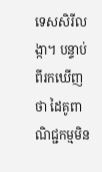ទេសសិរីលង្កា។ បន្ទាប់ពីរកឃើញថា ដៃគូពាណិជ្ជកម្មមិន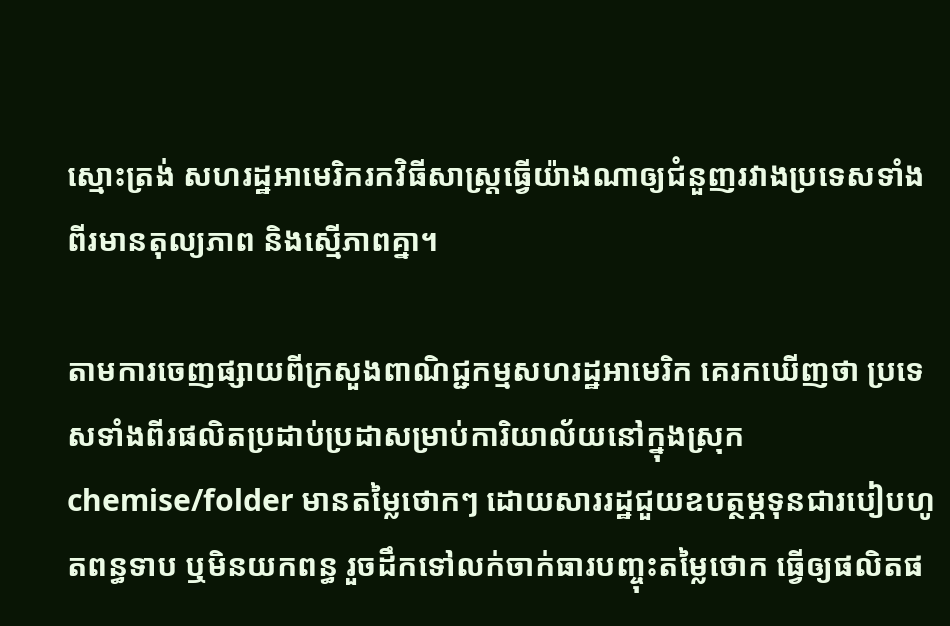ស្មោះត្រង់ សហរដ្ឋអាមេរិករកវិធីសាស្ត្រធ្វើយ៉ាងណាឲ្យជំនួញរវាងប្រទេសទាំងពីរមានតុល្យភាព និងស្មើភាពគ្នា។

តាមការចេញផ្សាយពីក្រសួងពាណិជ្ជកម្មសហរដ្ឋអាមេរិក គេរកឃើញថា ប្រទេសទាំងពីរផលិតប្រដាប់ប្រដាសម្រាប់ការិយាល័យនៅក្នុងស្រុក chemise/folder មានតម្លៃថោកៗ ដោយសាររដ្ឋជួយឧបត្ថម្ភទុនជារបៀបហូតពន្ធទាប ឬមិនយកពន្ធ រួចដឹកទៅលក់ចាក់ធារបញ្ចុះតម្លៃថោក ធ្វើឲ្យផលិតផ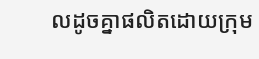លដូចគ្នាផលិតដោយក្រុម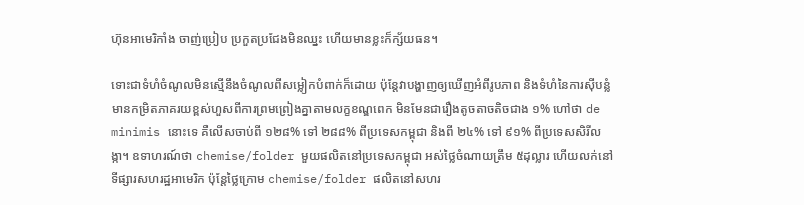ហ៊ុនអាមេរិកាំង ចាញ់ប្រៀប ប្រកួតប្រជែងមិនឈ្នះ ហើយមានខ្លះក៏ក្ស័យធន។

ទោះជាទំហំចំណូលមិនស្មើនឹងចំណូលពីសម្លៀកបំពាក់ក៏ដោយ ប៉ុន្តែវាបង្ហាញឲ្យឃើញអំពីរូបភាព និងទំហំនៃការស៊ីបន្លំមានកម្រិតភាគរយខ្ពស់ហួសពីការព្រមព្រៀងគ្នាតាមលក្ខខណ្ឌពេក មិនមែនជារឿងតូចតាចតិចជាង ១% ហៅថា de minimis នោះទេ គឺលើសចាប់ពី ១២៨% ទៅ ២៨៨% ពីប្រទេសកម្ពុជា និងពី ២៤% ទៅ ៩១% ពីប្រទេសសិរីលង្កា។ ឧទាហរណ៍ថា chemise/folder មួយផលិតនៅប្រទេសកម្ពុជា អស់ថ្លៃចំណាយត្រឹម ៥ដុល្លារ ហើយលក់នៅទីផ្សារសហរដ្ឋអាមេរិក ប៉ុន្តែថ្លៃក្រោម chemise/folder ផលិតនៅសហរ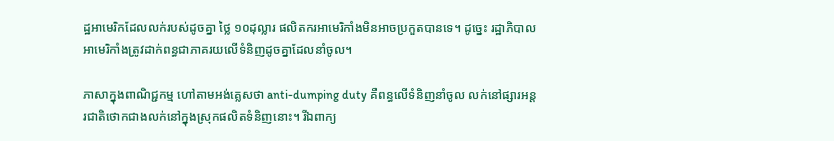ដ្ឋអាមេរិកដែលលក់របស់ដូចគ្នា ថ្លៃ ១០ដុល្លារ ផលិតករអាមេរិកាំងមិនអាចប្រកួតបានទេ។ ដូច្នេះ រដ្ឋាភិបាលអាមេរិកាំងត្រូវដាក់ពន្ធជាភាគរយលើទំនិញដូចគ្នាដែលនាំចូល។

ភាសាក្នុងពាណិជ្ជកម្ម ហៅតាមអង់គ្លេសថា anti-dumping duty គឺពន្ធលើទំនិញនាំចូល លក់នៅផ្សារអន្តរជាតិថោកជាងលក់នៅក្នុងស្រុកផលិតទំនិញនោះ។ រីឯពាក្យ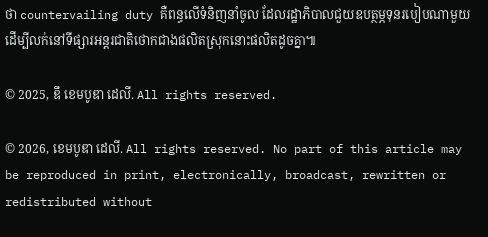ថា countervailing duty គឺពន្ធលើទំនិញនាំចូល ដែលរដ្ឋាភិបាលជួយឧបត្ថម្ភទុនរបៀបណាមួយ ដើម្បីលក់នៅទីផ្សារអន្តរជាតិថោកជាងផលិតស្រុកនោះផលិតដូចគ្នា៕

© 2025, ឌឹ ខេមបូឌា ដេលី. All rights reserved.

© 2026, ខេមបូឌា ដេលី. All rights reserved. No part of this article may be reproduced in print, electronically, broadcast, rewritten or redistributed without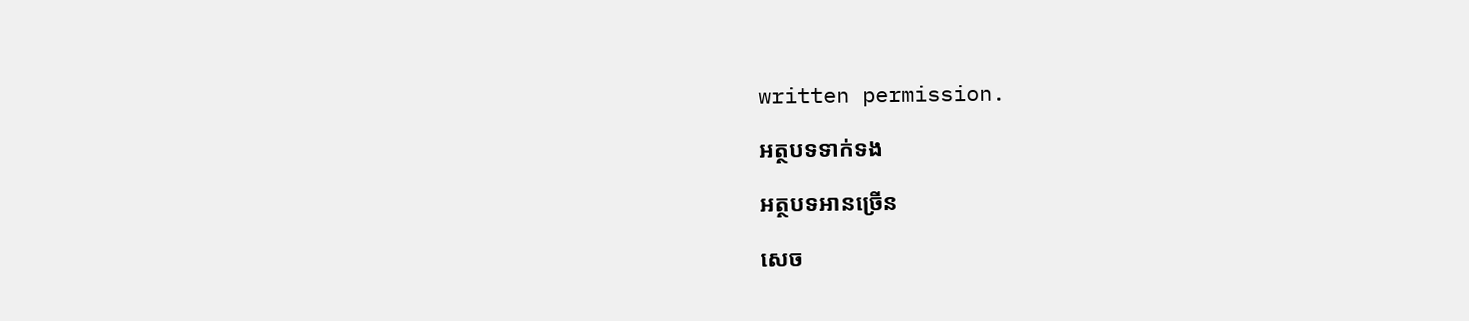written permission.

អត្ថបទទាក់ទង

អត្ថបទអានច្រើន

សេច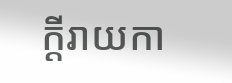ក្ដីរាយកា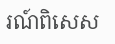រណ៍ពិសេស